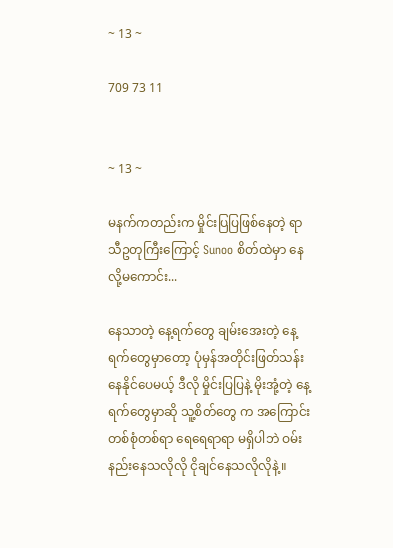~ 13 ~

709 73 11


~ 13 ~

မနက်ကတည်းက မှိုင်းပြပြဖြစ်နေတဲ့ ရာသီဥတုကြီးကြောင့် Sunoo စိတ်ထဲမှာ နေလို့မကောင်း...

နေသာတဲ့ နေ့ရက်တွေ ချမ်းအေးတဲ့ နေ့ရက်တွေမှာတော့ ပုံမှန်အတိုင်းဖြတ်သန်းနေနိုင်ပေမယ့် ဒီလို မှိုင်းပြပြနဲ့ မိုးအုံ့တဲ့ နေ့ရက်တွေမှာဆို သူ့စိတ်တွေ က အကြောင်းတစ်စုံတစ်ရာ ရေရေရာရာ မရှိပါဘဲ ဝမ်းနည်းနေသလိုလို ငိုချင်နေသလိုလိုနဲ့။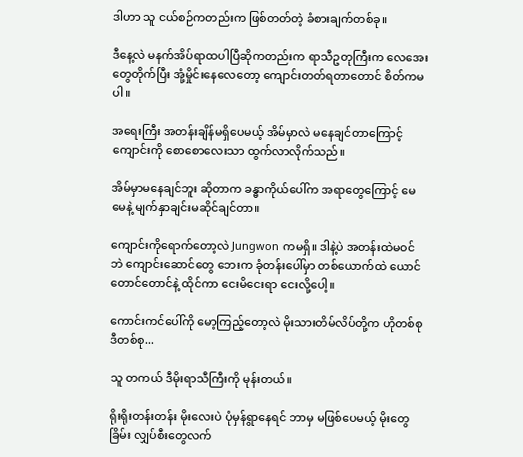ဒါဟာ သူ ငယ်စဉ်ကတည်းက ဖြစ်တတ်တဲ့ ခံစားချက်တစ်ခု။

ဒီနေ့လဲ မနက်အိပ်ရာထပါပြီဆိုကတည်းက ရာသီဥတုကြီးက လေအေးတွေတိုက်ပြီး အုံ့မှိုင်းနေလေတော့ ကျောင်းတတ်ရတာတောင် စိတ်ကမပါ။

အရေးကြီး အတန်းချိန်မရှိပေမယ့် အိမ်မှာလဲ မနေချင်တာကြောင့် ကျောင်းကို စောစောလေးသာ ထွက်လာလိုက်သည်။

အိမ်မှာမနေချင်ဘူး ဆိုတာက ခန္ဓာကိုယ်ပေါ်က အရာတွေကြောင့် မေမေနဲ့ မျက်နှာချင်းမဆိုင်ချင်တာ။

ကျောင်းကိုရောက်တော့လဲ Jungwon ကမရှိ။ ဒါနဲ့ပဲ အတန်းထဲမဝင်ဘဲ ကျောင်းဆောင်တွေ ဘေးက ခုံတန်းပေါ်မှာ တစ်ယောက်ထဲ ယောင်တောင်တောင်နဲ့ ထိုင်ကာ ငေးမိငေးရာ ငေးလို့ပေါ့။

ကောင်းကင်ပေါ်ကို မော့ကြည့်တော့လဲ မိုးသားတိမ်လိပ်တို့က ဟိုတစ်စု ဒီတစ်စု...

သူ တကယ် ဒီမိုးရာသီကြီးကို မုန်းတယ်။

ရိုးရိုးတန်းတန်း မိုးလေးပဲ ပုံမှန်ရွာနေရင် ဘာမှ မဖြစ်ပေမယ့် မိုးတွေခြိမ်း လျှပ်စီးတွေလက်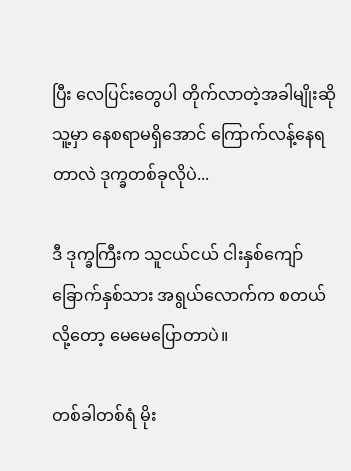ပြီး လေပြင်းတွေပါ တိုက်လာတဲ့အခါမျိုးဆို သူ့မှာ နေစရာမရှိအောင် ကြောက်လန့်နေရတာလဲ ဒုက္ခတစ်ခုလိုပဲ...

ဒီ ဒုက္ခကြီးက သူငယ်ငယ် ငါးနှစ်ကျော် ခြောက်နှစ်သား အရွယ်လောက်က စတယ်လို့တော့ မေမေပြောတာပဲ။

တစ်ခါတစ်ရံ မိုး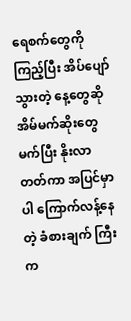ရေစက်တွေကို ကြည့်ပြီး အိပ်ပျော်သွားတဲ့ နေ့တွေဆို အိမ်မက်ဆိုးတွေမက်ပြီး နိုးလာတတ်ကာ အပြင်မှာပါ ကြောက်လန့်နေတဲ့ ခံစားချက် ကြီးက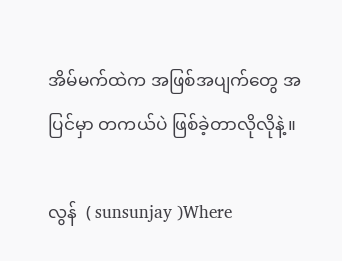အိမ်မက်ထဲက အဖြစ်အပျက်တွေ အပြင်မှာ တကယ်ပဲ ဖြစ်ခဲ့တာလိုလိုနဲ့။

လွန်  ( sunsunjay )Where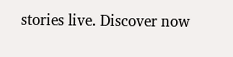stories live. Discover now